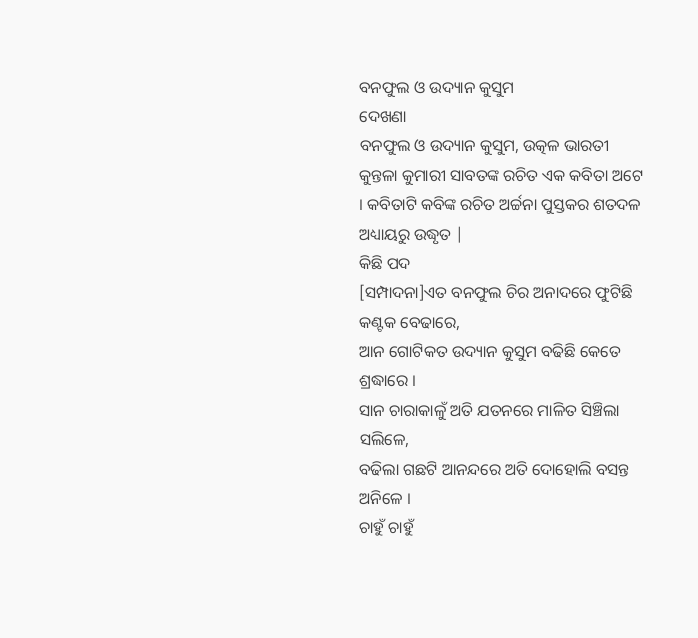ବନଫୁଲ ଓ ଉଦ୍ୟାନ କୁସୁମ
ଦେଖଣା
ବନଫୁଲ ଓ ଉଦ୍ୟାନ କୁସୁମ, ଉତ୍କଳ ଭାରତୀ କୁନ୍ତଳା କୁମାରୀ ସାବତଙ୍କ ରଚିତ ଏକ କବିତା ଅଟେ । କବିତାଟି କବିଙ୍କ ରଚିତ ଅର୍ଚ୍ଚନା ପୁସ୍ତକର ଶତଦଳ ଅଧ୍ୟାୟରୁ ଉଦ୍ଧୃତ |
କିଛି ପଦ
[ସମ୍ପାଦନା]ଏତ ବନଫୁଲ ଚିର ଅନାଦରେ ଫୁଟିଛି କଣ୍ଟକ ବେଢାରେ,
ଆନ ଗୋଟିକତ ଉଦ୍ୟାନ କୁସୁମ ବଢିଛି କେତେ ଶ୍ରଦ୍ଧାରେ ।
ସାନ ଚାରାକାଳୁଁ ଅତି ଯତନରେ ମାଳିତ ସିଞ୍ଚିଲା ସଲିଳେ,
ବଢିଲା ଗଛଟି ଆନନ୍ଦରେ ଅତି ଦୋହୋଲି ବସନ୍ତ ଅନିଳେ ।
ଚାହୁଁ ଚାହୁଁ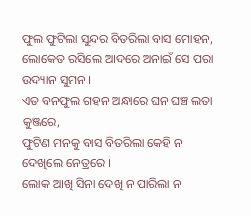ଫୁଲ ଫୁଟିଲା ସୁନ୍ଦର ବିତରିଲା ବାସ ମୋହନ,
ଲୋକେତ ରସିଲେ ଆଦରେ ଅନାଇଁ ସେ ପରା ଉଦ୍ୟାନ ସୁମନ ।
ଏତ ବନଫୁଲ ଗହନ ଅନ୍ଧାରେ ଘନ ଘଞ୍ଚ ଲତା କୁଞ୍ଜରେ,
ଫୁଟିଣ ମନକୁ ବାସ ବିତରିଲା କେହି ନ ଦେଖିଲେ ନେତ୍ରରେ ।
ଲୋକ ଆଖି ସିନା ଦେଖି ନ ପାରିଲା ନ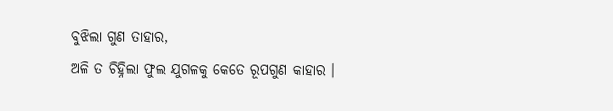ବୁଝିଲା ଗୁଣ ତାହାର,
ଅଳି ତ ଚିହ୍ନିଲା ଫୁଲ ଯୁଗଳକୁ କେତେ ରୂପଗୁଣ କାହାର ।